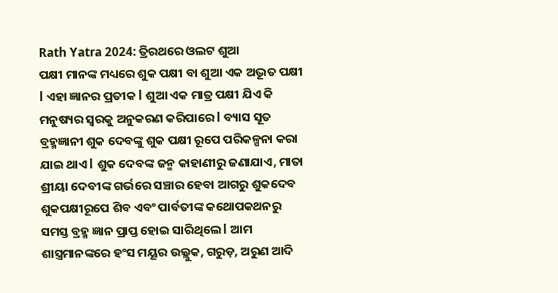Rath Yatra 2024: ତ୍ରିରଥରେ ଓଲଟ ଶୁଆ
ପକ୍ଷୀ ମାନଙ୍କ ମଧ୍ୟରେ ଶୁକ ପକ୍ଷୀ ବା ଶୁଆ ଏକ ଅଦ୍ଭୂତ ପକ୍ଷୀ l ଏହା ଜ୍ଞାନର ପ୍ରତୀକ l ଶୁଆ ଏକ ମାତ୍ର ପକ୍ଷୀ ଯିଏ କି ମନୁଷ୍ୟର ସ୍ୱରକୁ ଅନୁକରଣ କରିପାରେ l ବ୍ୟାସ ସୂତ ବ୍ରହ୍ମଜ୍ଞାନୀ ଶୁକ ଦେବଙ୍କୁ ଶୁକ ପକ୍ଷୀ ରୂପେ ପରିକଳ୍ପନା କରା ଯାଇ ଥାଏ l ଶୁକ ଦେବଙ୍କ ଜନ୍ମ କାହାଣୀରୁ ଜଣାଯାଏ, ମାତା ଶ୍ରୀୟା ଦେବୀଙ୍କ ଗର୍ଭରେ ସଞ୍ଚାର ହେବା ଆଗରୁ ଶୁକଦେବ ଶୁକପକ୍ଷୀରୂପେ ଶିବ ଏବଂ ପାର୍ବତୀଙ୍କ କଥୋପକଥନରୁ ସମସ୍ତ ବ୍ରହ୍ମ ଜ୍ଞାନ ପ୍ରାପ୍ତ ହୋଇ ସାରିଥିଲେ l ଆମ ଶାସ୍ତ୍ରମାନଙ୍କରେ ହଂସ ମୟୂର ଉଲ୍ଲୁକ, ଗରୁଡ଼, ଅରୁଣ ଆଦି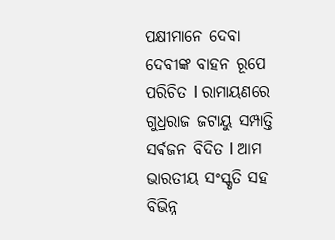ପକ୍ଷୀମାନେ ଦେବା ଦେବୀଙ୍କ ବାହନ ରୂପେ ପରିଚିତ l ରାମାୟଣରେ ଗୁଧ୍ରରାଜ ଜଟାୟୁ ସମ୍ପାତ୍ତି ସର୍ଵଜନ ବିଦିତ l ଆମ ଭାରତୀୟ ସଂସ୍କୃତି ସହ ବିଭିନ୍ନ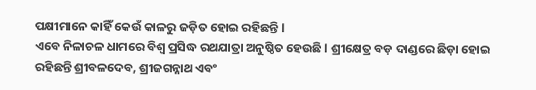ପକ୍ଷୀମାନେ କାହିଁ କେଉଁ କାଳରୁ ଜଡ଼ିତ ହୋଇ ରହିଛନ୍ତି l
ଏବେ ନିଳାଚଳ ଧାମରେ ବିଶ୍ବ ପ୍ରସିଦ୍ଧ ରଥଯାତ୍ରା ଅନୁଷ୍ଠିତ ହେଉଛି l ଶ୍ରୀକ୍ଷେତ୍ର ବଡ଼ ଦାଣ୍ଡରେ ଛିଡ଼ା ହୋଇ ରହିଛନ୍ତି ଶ୍ରୀବଳଦେବ, ଶ୍ରୀଜଗନ୍ନାଥ ଏବଂ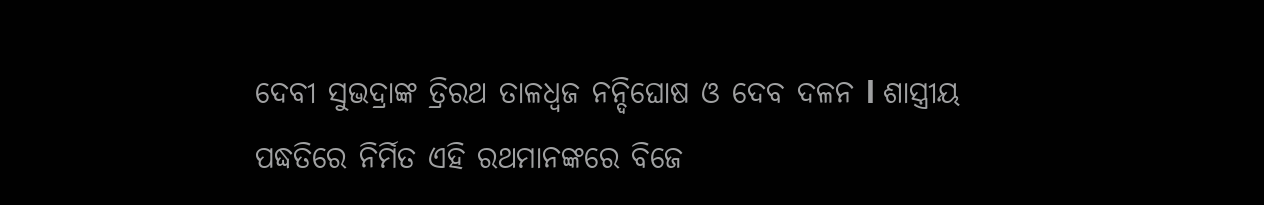ଦେବୀ ସୁଭଦ୍ରାଙ୍କ ତ୍ରିରଥ ତାଳଧ୍ୱଜ ନନ୍ଦିଘୋଷ ଓ ଦେବ ଦଳନ l ଶାସ୍ତ୍ରୀୟ ପଦ୍ଧତିରେ ନିର୍ମିତ ଏହି ରଥମାନଙ୍କରେ ବିଜେ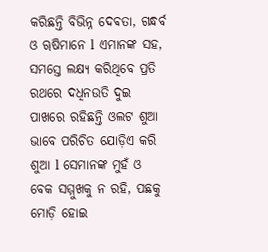କରିଛନ୍ତି ବିଭିନ୍ନ ଦେଵତା, ଗନ୍ଧର୍ବ ଓ ୠଷିମାନେ l ଏମାନଙ୍କ ସହ, ସମସ୍ତେ ଲକ୍ଷ୍ୟ କରିଥିବେ ପ୍ରତି ରଥରେ ଦଧିନଉତି ଦୁଇ ପାଖରେ ରହିଛନ୍ତି ଓଲଟ ଶୁଆ ଭାବେ ପରିଚିତ ଯୋଡ଼ିଏ କରି ଶୁଆ l ସେମାନଙ୍କ ମୁହଁ ଓ ବେକ ସମ୍ମୁଖକୁ ନ ରହି, ପଛକୁ ମୋଡ଼ି ହୋଇ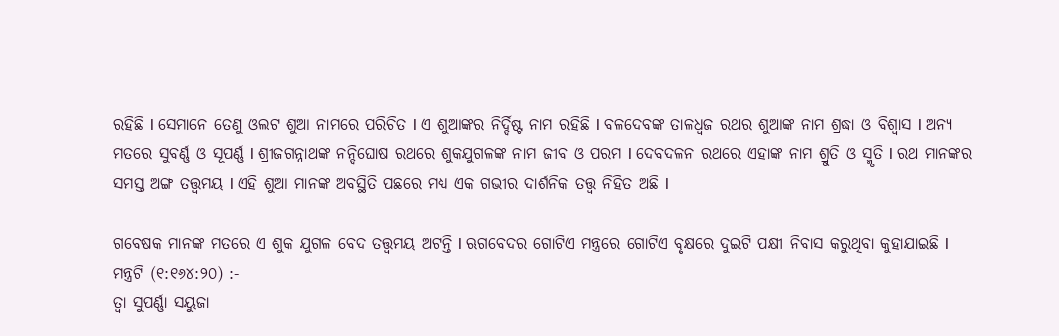ରହିଛି l ସେମାନେ ତେଣୁ ଓଲଟ ଶୁଆ ନାମରେ ପରିଚିତ l ଏ ଶୁଆଙ୍କର ନିର୍ଦ୍ଦିଷ୍ଟ ନାମ ରହିଛି l ବଳଦେବଙ୍କ ତାଳଧ୍ଵଜ ରଥର ଶୁଆଙ୍କ ନାମ ଶ୍ରଦ୍ଧା ଓ ବିଶ୍ୱାସ l ଅନ୍ୟ ମତରେ ସୁବର୍ଣ୍ଣ ଓ ସୂପର୍ଣ୍ଣ l ଶ୍ରୀଜଗନ୍ନାଥଙ୍କ ନନ୍ଦିଘୋଷ ରଥରେ ଶୁକଯୁଗଳଙ୍କ ନାମ ଜୀବ ଓ ପରମ l ଦେବଦଳନ ରଥରେ ଏହାଙ୍କ ନାମ ଶ୍ରୁତି ଓ ସ୍ମୃତି l ରଥ ମାନଙ୍କର ସମସ୍ତ ଅଙ୍ଗ ତତ୍ତ୍ଵମୟ l ଏହି ଶୁଆ ମାନଙ୍କ ଅବସ୍ଥିତି ପଛରେ ମଧ୍ୟ ଏକ ଗଭୀର ଦାର୍ଶନିକ ତତ୍ତ୍ଵ ନିହିତ ଅଛି l

ଗବେଷକ ମାନଙ୍କ ମତରେ ଏ ଶୁକ ଯୁଗଳ ବେଦ ତତ୍ତ୍ଵମୟ ଅଟନ୍ତି l ଋଗବେଦର ଗୋଟିଏ ମନ୍ତ୍ରରେ ଗୋଟିଏ ବୃକ୍ଷରେ ଦୁଇଟି ପକ୍ଷୀ ନିବାସ କରୁଥିବା କୁହାଯାଇଛି l ମନ୍ତ୍ରଟି (୧:୧୬୪:୨୦) :-
ତ୍ଵା ସୁପର୍ଣ୍ଣା ସୟୁଜା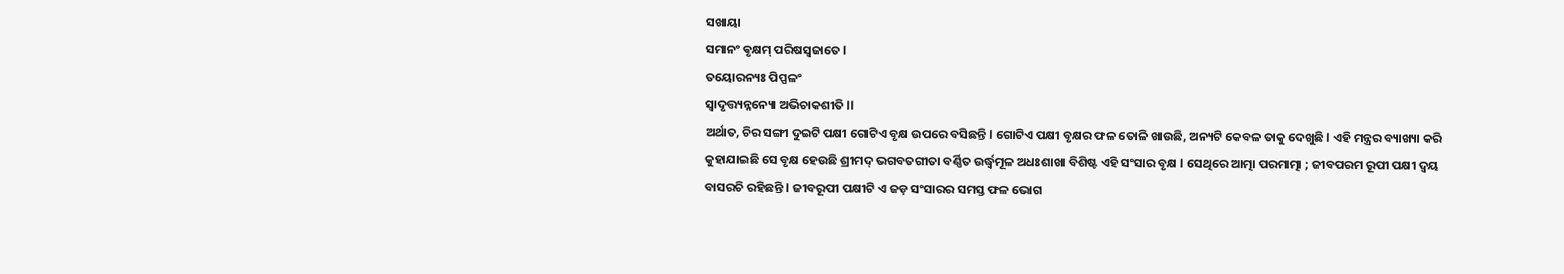ସଖାୟା
ସମାନଂ ଵୃକ୍ଷମ୍ ପରିଷସ୍ଵଜାତେ l
ତୟୋରନ୍ୟଃ ପିପ୍ପଳଂ
ସ୍ୱାଦୃତ୍ତ୍ୟନ୍ନନ୍ୟୋ ଅଭିଚାକଶୀତି ll
ଅର୍ଥାତ, ଚିର ସଙ୍ଗୀ ଦୁଇଟି ପକ୍ଷୀ ଗୋଟିଏ ବୃକ୍ଷ ଉପରେ ବସିଛନ୍ତି l ଗୋଟିଏ ପକ୍ଷୀ ବୃକ୍ଷର ଫଳ ତୋଳି ଖାଉଛି, ଅନ୍ୟଟି କେବଳ ତାକୁ ଦେଖୁଛି l ଏହି ମନ୍ତ୍ରର ବ୍ୟାଖ୍ୟା କରି କୁହାଯାଇଛି ସେ ବୃକ୍ଷ ହେଉଛି ଶ୍ରୀମଦ୍ ଭଗବତଗୀତା ବର୍ଣ୍ଣିତ ଉର୍ଦ୍ଧ୍ବମୂଳ ଅଧଃଶାଖା ବିଶିଷ୍ଟ ଏହି ସଂସାର ବୃକ୍ଷ l ସେଥିରେ ଆତ୍ମା ପରମାତ୍ମା ; ଜୀବପରମ ରୂପୀ ପକ୍ଷୀ ଦ୍ୱୟ ବାସରଚି ରହିଛନ୍ତି l ଜୀବରୂପୀ ପକ୍ଷୀଟି ଏ ଜଡ଼ ସଂସାରର ସମସ୍ତ ଫଳ ଭୋଗ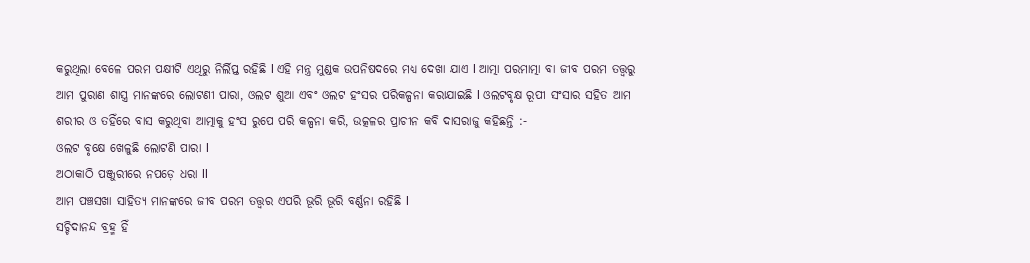କରୁଥିଲା ବେଳେ ପରମ ପକ୍ଷୀଟି ଏଥିରୁ ନିର୍ଲିପ୍ତ ରହିଛି l ଏହି ମନ୍ତ୍ର ମୁଣ୍ଡକ ଉପନିଷଦରେ ମଧ୍ୟ ଦେଖା ଯାଏ l ଆତ୍ମା ପରମାତ୍ମା ବା ଜୀବ ପରମ ତତ୍ତ୍ୱରୁ ଆମ ପୁରାଣ ଶାସ୍ତ୍ର ମାନଙ୍କରେ ଲୋଟଣୀ ପାରା, ଓଲଟ ଶୁଆ ଏବଂ ଓଲଟ ହଂସର ପରିକଳ୍ପନା କରାଯାଇଛି l ଓଲଟବୃକ୍ଷ ରୂପୀ ସଂସାର ସହିତ ଆମ ଶରୀର ଓ ତହିଁରେ ବାସ କରୁଥିବା ଆତ୍ମାକୁ ହଂସ ରୁପେ ପରି କଳ୍ପନା କରି, ଉତ୍କଳର ପ୍ରାଚୀନ କବି ଦାସରାଜୁ କହିଛନ୍ତି :-
ଓଲଟ ବୃକ୍ଷେ ଖେଳୁଛି ଲୋଟଣି ପାରା l
ଅଠାକାଠି ପଞ୍ଜୁରୀରେ ନପଡ଼େ ଧରା ll
ଆମ ପଞ୍ଚସଖା ସାହିତ୍ୟ ମାନଙ୍କରେ ଜୀବ ପରମ ତତ୍ତ୍ୱର ଏପରି ଭୂରି ଭୂରି ବର୍ଣ୍ଣନା ରହିଛି l
ସଚ୍ଚିଦାନନ୍ଦ ବ୍ରହ୍ମ ହିଁ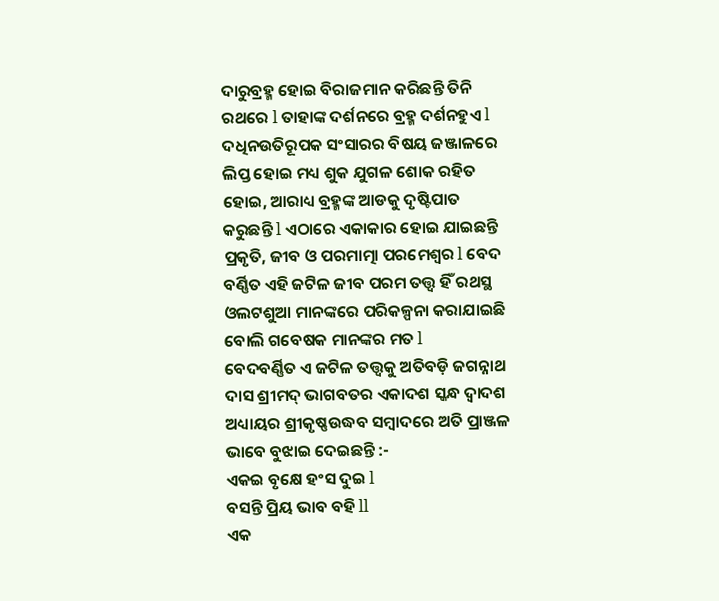ଦାରୁବ୍ରହ୍ମ ହୋଇ ବିରାଜମାନ କରିଛନ୍ତି ତିନି ରଥରେ l ତାହାଙ୍କ ଦର୍ଶନରେ ବ୍ରହ୍ମ ଦର୍ଶନହୁଏ l ଦଧିନଉତିରୂପକ ସଂସାରର ବିଷୟ ଜଞ୍ଜାଳରେ ଲିପ୍ତ ହୋଇ ମଧ୍ୟ ଶୁକ ଯୁଗଳ ଶୋକ ରହିତ ହୋଇ, ଆରାଧ୍ୟ ବ୍ରହ୍ମଙ୍କ ଆଡକୁ ଦୃଷ୍ଟିପାତ କରୁଛନ୍ତି l ଏଠାରେ ଏକାକାର ହୋଇ ଯାଇଛନ୍ତି ପ୍ରକୃତି, ଜୀବ ଓ ପରମାତ୍ମା ପରମେଶ୍ବର l ବେଦ ବର୍ଣ୍ଣିତ ଏହି ଜଟିଳ ଜୀବ ପରମ ତତ୍ତ୍ୱ ହିଁ ରଥସ୍ଥ ଓଲଟଶୁଆ ମାନଙ୍କରେ ପରିକଳ୍ପନା କରାଯାଇଛି ବୋଲି ଗବେଷକ ମାନଙ୍କର ମତ l
ବେଦବର୍ଣ୍ଣିତ ଏ ଜଟିଳ ତତ୍ତ୍ୱକୁ ଅତିବଡ଼ି ଜଗନ୍ନାଥ ଦାସ ଶ୍ରୀମଦ୍ ଭାଗବତର ଏକାଦଶ ସ୍କନ୍ଧ ଦ୍ଵାଦଶ ଅଧ୍ୟାୟର ଶ୍ରୀକୃଷ୍ଣଉଦ୍ଧବ ସମ୍ବାଦରେ ଅତି ପ୍ରାଞ୍ଜଳ ଭାବେ ବୁଝାଇ ଦେଇଛନ୍ତି :-
ଏକଇ ବୃକ୍ଷେ ହଂସ ଦୁଇ l
ବସନ୍ତି ପ୍ରିୟ ଭାବ ବହି ll
ଏକ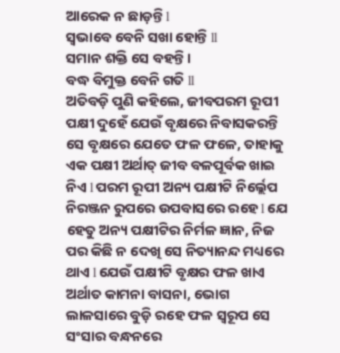ଆରେକ ନ ଛାଡ଼ନ୍ତି l
ସ୍ୱଭାବେ ବେନି ସଖା ହୋନ୍ତି ll
ସମାନ ଶକ୍ତି ସେ ବହନ୍ତି ।
ବଦ୍ଧ ବିମୁକ୍ତ ବେନି ଗତି ll
ଅତିବଡ଼ି ପୁଣି କହିଲେ, ଜୀବପରମ ରୂପୀ ପକ୍ଷୀ ଦୁହେଁ ଯେଉଁ ବୃକ୍ଷରେ ନିବାସକରନ୍ତି ସେ ବୃକ୍ଷରେ ଯେତେ ଫଳ ଫଳେ, ତାହାକୁ ଏକ ପକ୍ଷୀ ଅର୍ଥାତ୍ ଜୀବ ବଳପୂର୍ବକ ଖାଇ ନିଏ l ପରମ ରୂପୀ ଅନ୍ୟ ପକ୍ଷୀଟି ନିର୍ଲ୍ଲେପ ନିରଞ୍ଜନ ରୁପରେ ଉପବାସରେ ରହେ l ଯେ ହେତୁ ଅନ୍ୟ ପକ୍ଷୀଟିର ନିର୍ମଳ ଜ୍ଞାନ, ନିଜ ପର କିଛି ନ ଦେଖି ସେ ନିତ୍ୟାନନ୍ଦ ମଧ୍ୟରେ ଥାଏ l ଯେଉଁ ପକ୍ଷୀଟି ବୃକ୍ଷର ଫଳ ଖାଏ ଅର୍ଥାତ କାମନା ବାସନା, ଭୋଗ ଲାଳସାରେ ବୁଡ଼ି ରହେ ଫଳ ସ୍ୱରୂପ ସେ ସଂସାର ବନ୍ଧନରେ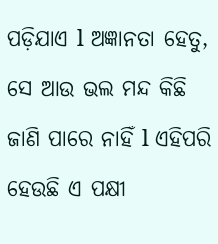ପଡ଼ିଯାଏ l ଅଜ୍ଞାନତା ହେତୁ, ସେ ଆଉ ଭଲ ମନ୍ଦ କିଛି ଜାଣି ପାରେ ନାହିଁ l ଏହିପରି ହେଉଛି ଏ ପକ୍ଷୀ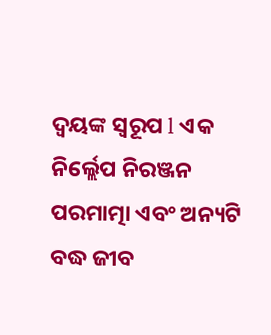ଦ୍ବୟଙ୍କ ସ୍ବରୂପ l ଏକ ନିର୍ଲ୍ଲେପ ନିରଞ୍ଜନ ପରମାତ୍ମା ଏବଂ ଅନ୍ୟଟି ବଦ୍ଧ ଜୀବ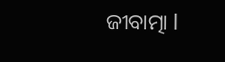ଜୀବାତ୍ମା l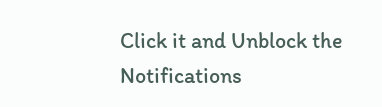Click it and Unblock the Notifications